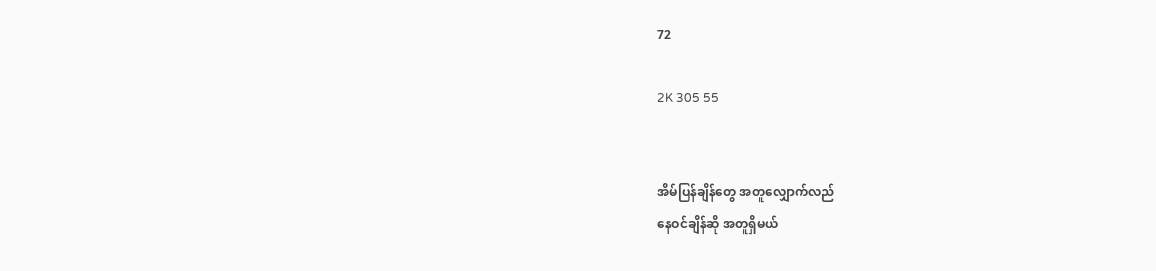72

2K 305 55


အိမ်ပြန်ချိန်တွေ အတူလျှောက်လည်
နေဝင်ချိန်ဆို အတူရှိမယ်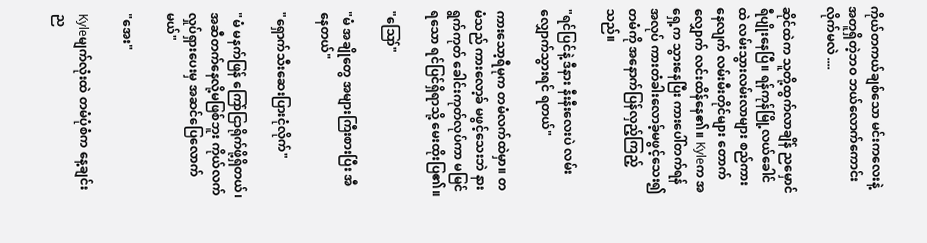ကိုယ်တကယ်ချစ်သော မင်းကလေးနဲ့
အတူရှိတဲ့ဘဝ ဘယ်လောက်ကောင်းလိုက်မလဲ ....

ဆိုင်ထဲက သူတို့ထွက်လာချိန် ညမှောင်ရီပျိုးနေပြီ။ ရန်ကုန်မြို့လယ်ခေါင်ထဲ လမ်းသွားလမ်းလာများ စည်ကားနေလျက် လမ်းမီးတိုင်များ တောက်လျှောက် လင်းထိန်နေ၏။ Kyleက အရှေ့က သွားနေပြီး ကားပေါ်တက်ရန်အလုပ် ကားတံခါးလောခ့်မဖွင့်သေး၍ တမံကို အနောက်ပြန်လှည့်ကြည့်သည်။

"ရင်ပြင်နဲ့ ဒီနား နီးနီးလေးပဲ လမ်းလျှောက်သွားရင် ရတယ်"

ကားသော့ရီမုက တမံလက်ထဲမှာ။ တမံသည် ကားလော့ခ် မဖွင့်သေးဘဲ နားရွက်ကုတ် ခေါင်းကုတ်လုပ်ကာ မမြင်ရသော ရင်ပြင်ရှိရာသို့ မေးထိုးပြ၏။

"ဪ"

"မံ အချိုတွေ အများကြီးစားပြီး အီနေတယ်"

"ရှောက်သီးဆေးပြားငုံလိုက်"

"မံ မနက်ဖြန် ကြော်ငြာရိုက်ဖို့ရှိတယ်၊ အဆီတက်နေလို့မဖြစ်ဘူး ကိုယ်လက်လှုပ်ရှားပေးမှ အဆင်ပြေလောက်မယ်"

"အေး"

Kyleမျက်လုံးထဲ တမံပုံစံက နေ့ချင်းည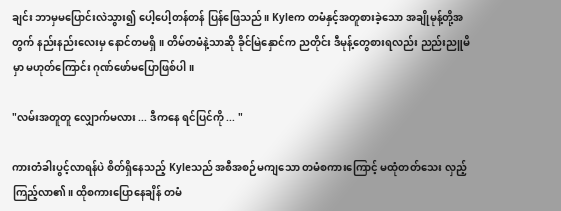ချင်း ဘာမှမပြောင်းလဲသွား၍ ပေါ့ပေါ့တန်တန် ပြန်ဖြေသည်။ Kyleက တမံနှင့်အတူစားခဲ့သော အချိုမုန့်တို့အတွက် နည်းနည်းလေးမှ နောင်တမရှိ။ တိမ်တမံနဲ့သာဆို ခိုင်မြဲနှောင်က ညတိုင်း ဒီမုန့်တွေစားရလည်း ညည်းညူမိမှာ မဟုတ်ကြောင်း ဂုဏ်ဖော်မပြောဖြစ်ပါ။

"လမ်းအတူတူ လျှောက်မလား ... ဒီကနေ ရင်ပြင်ကို ... "

ကားတံခါးပွင့်လာရန်ပဲ စိတ်ရှိနေသည့် Kyleသည် အစီအစဉ်မကျသော တမံစကားကြောင့် မထုံတတ်သေး လှည့်ကြည့်လာ၏။ ထိုစကားပြောနေချိန် တမံ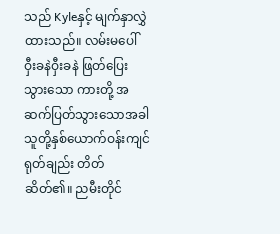သည် Kyleနှင့် မျက်နှာလွှဲ ထားသည်။ လမ်းမပေါ် ဝှီးခနဲဝှီးခနဲ ဖြတ်ပြေးသွားသော ကားတို့ အဆက်ပြတ်သွားသောအခါ သူတို့နှစ်ယောက်ဝန်းကျင် ရုတ်ချည်း တိတ်ဆိတ်၏။ ညမီးတိုင်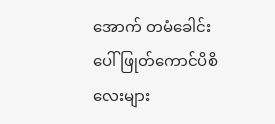အောက် တမံခေါင်းပေါ် ဖြုတ်ကောင်ပိစိလေးများ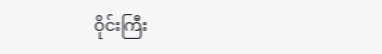ဝိုင်းကြီး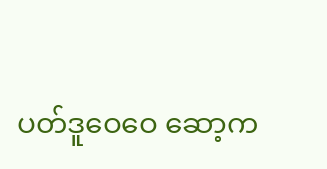ပတ်ဒူဝေဝေ ဆော့က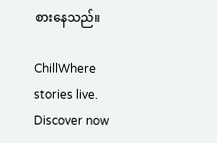စားနေသည်။

ChillWhere stories live. Discover now